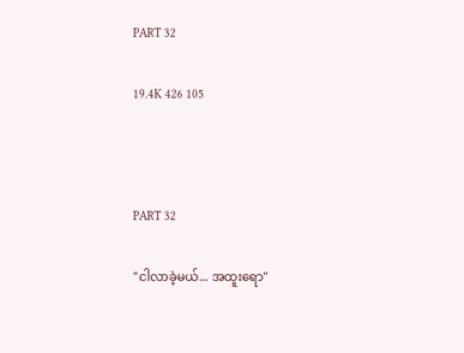PART 32

19.4K 426 105



PART 32

"ငါလာခဲ့မယ်... အထူးရော"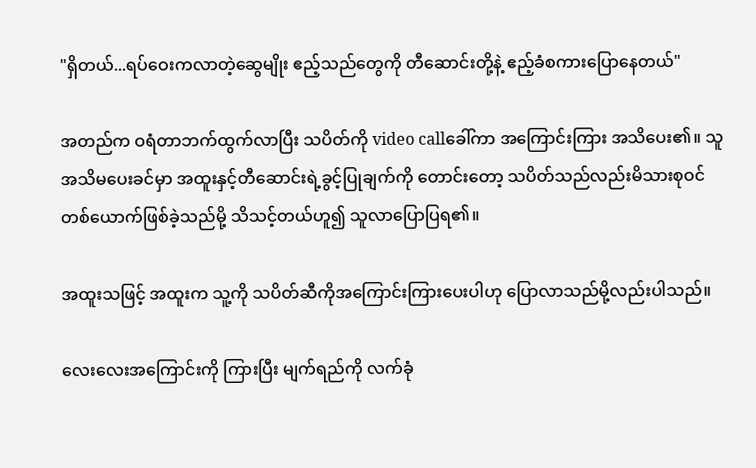"ရှိတယ်...ရပ်ဝေးကလာတဲ့ဆွေမျိုး ဧည့်သည်တွေကို တီဆောင်းတို့နဲ့ ဧည့်ခံစကားပြောနေတယ်"

အတည်က ဝရံတာဘက်ထွက်လာပြီး သပိတ်ကို video callခေါ်ကာ အကြောင်းကြား အသိပေး၏။ သူအသိမပေးခင်မှာ အထူးနှင့်တီ‌ဆောင်းရဲ့ခွင့်ပြုချက်ကို တောင်းတော့ သပိတ်သည်လည်းမိသားစုဝင် တစ်ယောက်ဖြစ်ခဲ့သည်မို့ သိသင့်တယ်ဟူ၍ သူလာပြောပြရ၏။

အထူးသဖြင့် အထူးက သူ့ကို သပိတ်ဆီကိုအကြောင်းကြားပေးပါဟု ပြောလာသည်မို့လည်းပါသည်။

လေးလေးအကြောင်းကို ကြားပြီး မျက်ရည်ကို လက်ခုံ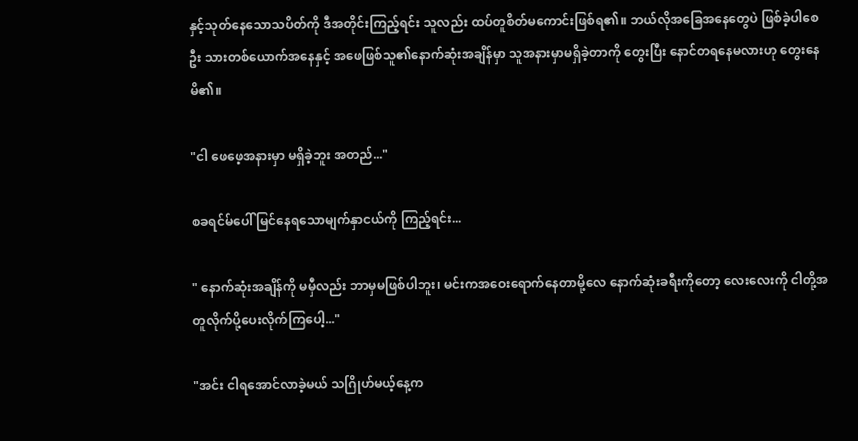နှင့်သုတ်နေသောသပိတ်ကို ဒီအတိုင်းကြည့်ရင်း သူလည်း ထပ်တူစိတ်မကောင်းဖြစ်ရ၏။ ဘယ်လိုအခြေအနေတွေပဲ ဖြစ်ခဲ့ပါစေဦး သားတစ်ယောက်အနေနှင့် အဖေဖြစ်သူ၏နောက်ဆုံးအချိန်မှာ သူအနားမှာမရှိခဲ့တာကို တွေးပြီး နောင်တရနေမလားဟု တွေးနေမိ၏။

"ငါ ဖေဖေ့အနားမှာ မရှိခဲ့ဘူး အတည်..."

စခရင်မ်ပေါ် မြင်နေရသောမျက်နှာငယ်ကို ကြည့်ရင်း...

" နောက်ဆုံးအချိန်ကို မမှီလည်း ဘာမှမဖြစ်ပါဘူး၊ မင်းကအဝေးရောက်‌နေတာမို့‌လေ နောက်ဆုံးခရီးကိုတော့ လေးလေးကို ငါတို့အတူလိုက်ပို့ပေးလိုက်ကြပေါ့..."

"အင်း ငါရအောင်လာခဲ့မယ် သဂြိုဟ်မယ့်နေ့က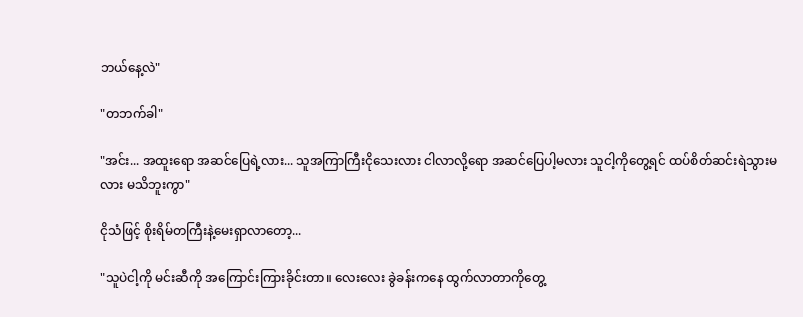ဘယ်နေ့လဲ"

"တဘက်ခါ"

"အင်း... အထူးရော အဆင်ပြေရဲ့လား... သူအကြာကြီးငိုသေးလား ငါလာလို့ရော အဆင်ပြေပါ့မလား သူငါ့ကိုတွေ့ရင် ထပ်စိတ်ဆင်းရဲသွားမလား မသိဘူးကွာ"

ငိုသံဖြင့် စိုးရိမ်တကြီးနဲ့မေးရှာလာတော့...

"သူပဲငါ့ကို မင်းဆီကို အကြောင်းကြားခိုင်းတာ။ လေးလေး ခွဲခန်းကနေ ထွက်လာတာကိုတွေ့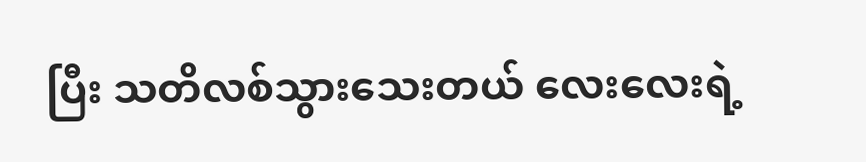ပြီး သတိလစ်သွားသေးတယ် လေးလေးရဲ့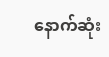နောက်ဆုံး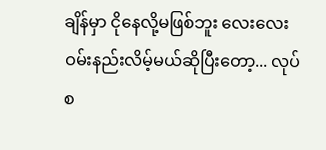ချိန်မှာ ငိုနေလို့မဖြစ်ဘူး လေးလေး ဝမ်းနည်းလိမ့်မယ်ဆိုပြီးတော့... လုပ်စ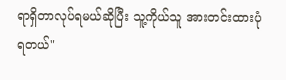ရာရှိတာလုပ်ရမယ်ဆိုပြီး သူ့ကိုယ်သူ အားတင်းထားပုံရတယ်"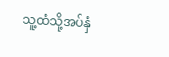သူ့ထံသို့အပ်နှံ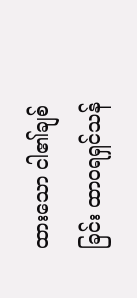ထားသော ငါ၏ချစ်ခြင်း ထာဝရရှင်သန်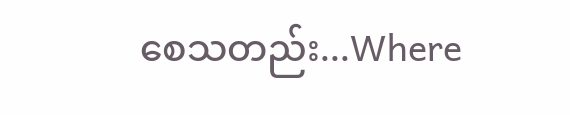စေသတည်း...Where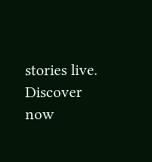stories live. Discover now